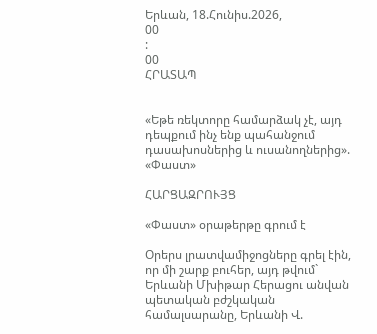Երևան, 18.Հունիս.2026,
00
:
00
ՀՐԱՏԱՊ


«Եթե ռեկտորը համարձակ չէ, այդ դեպքում ինչ ենք պահանջում դասախոսներից և ուսանողներից». «Փաստ»

ՀԱՐՑԱԶՐՈՒՅՑ

«Փաստ» օրաթերթը գրում է

Օրերս լրատվամիջոցները գրել էին, որ մի շարք բուհեր, այդ թվում` Երևանի Մխիթար Հերացու անվան պետական բժշկական համալսարանը, Երևանի Վ.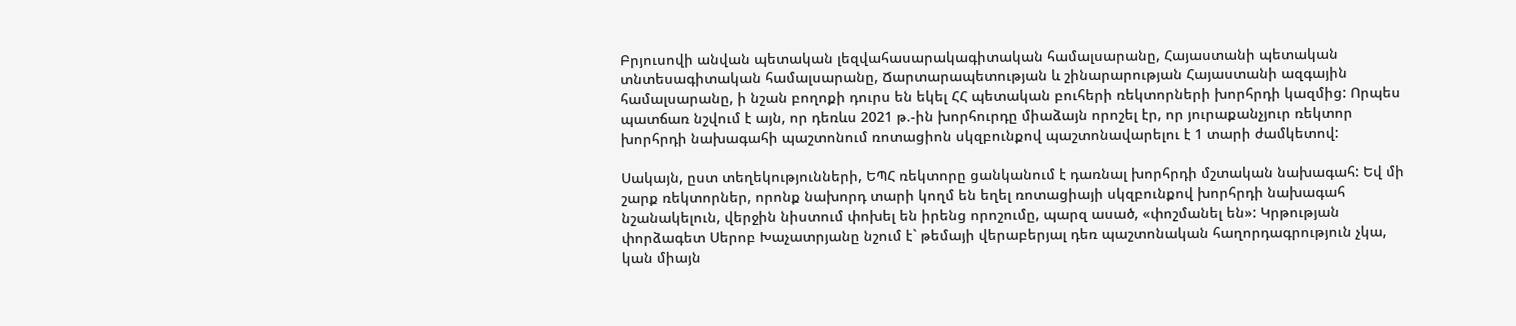Բրյուսովի անվան պետական լեզվահասարակագիտական համալսարանը, Հայաստանի պետական տնտեսագիտական համալսարանը, Ճարտարապետության և շինարարության Հայաստանի ազգային համալսարանը, ի նշան բողոքի դուրս են եկել ՀՀ պետական բուհերի ռեկտորների խորհրդի կազմից: Որպես պատճառ նշվում է այն, որ դեռևս 2021 թ.-ին խորհուրդը միաձայն որոշել էր, որ յուրաքանչյուր ռեկտոր խորհրդի նախագահի պաշտոնում ռոտացիոն սկզբունքով պաշտոնավարելու է 1 տարի ժամկետով:

Սակայն, ըստ տեղեկությունների, ԵՊՀ ռեկտորը ցանկանում է դառնալ խորհրդի մշտական նախագահ: Եվ մի շարք ռեկտորներ, որոնք նախորդ տարի կողմ են եղել ռոտացիայի սկզբունքով խորհրդի նախագահ նշանակելուն, վերջին նիստում փոխել են իրենց որոշումը, պարզ ասած, «փոշմանել են»: Կրթության փորձագետ Սերոբ Խաչատրյանը նշում է` թեմայի վերաբերյալ դեռ պաշտոնական հաղորդագրություն չկա, կան միայն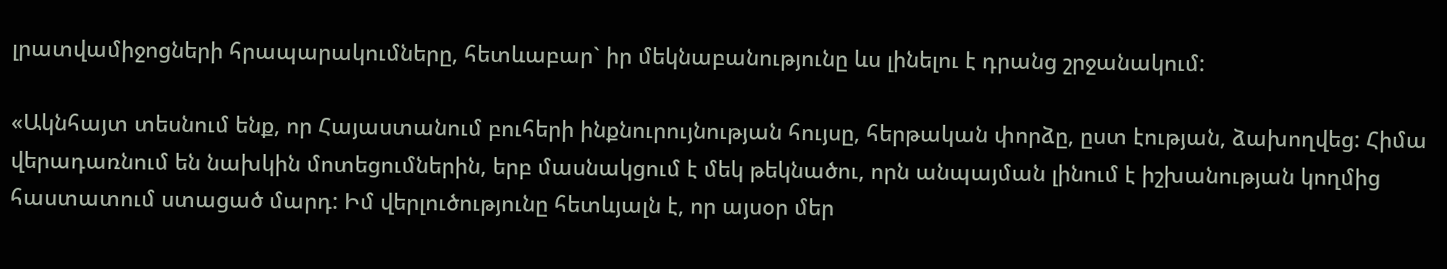լրատվամիջոցների հրապարակումները, հետևաբար` իր մեկնաբանությունը ևս լինելու է դրանց շրջանակում:

«Ակնհայտ տեսնում ենք, որ Հայաստանում բուհերի ինքնուրույնության հույսը, հերթական փորձը, ըստ էության, ձախողվեց: Հիմա վերադառնում են նախկին մոտեցումներին, երբ մասնակցում է մեկ թեկնածու, որն անպայման լինում է իշխանության կողմից հաստատում ստացած մարդ: Իմ վերլուծությունը հետևյալն է, որ այսօր մեր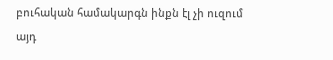բուհական համակարգն ինքն էլ չի ուզում այդ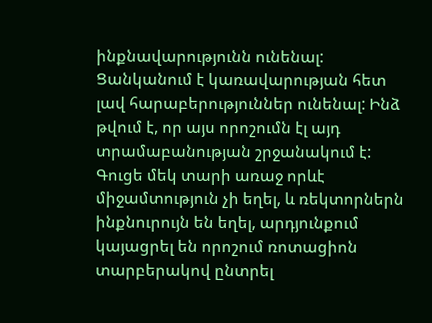ինքնավարությունն ունենալ: Ցանկանում է կառավարության հետ լավ հարաբերություններ ունենալ: Ինձ թվում է, որ այս որոշումն էլ այդ տրամաբանության շրջանակում է: Գուցե մեկ տարի առաջ որևէ միջամտություն չի եղել, և ռեկտորներն ինքնուրույն են եղել, արդյունքում կայացրել են որոշում ռոտացիոն տարբերակով ընտրել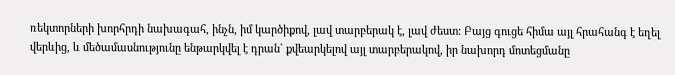ռեկտորների խորհրդի նախագահ, ինչն, իմ կարծիքով, լավ տարբերակ է, լավ ժեստ: Բայց գուցե հիմա այլ հրահանգ է եղել վերևից, և մեծամասնությունը ենթարկվել է դրան` քվեարկելով այլ տարբերակով, իր նախորդ մոտեցմանը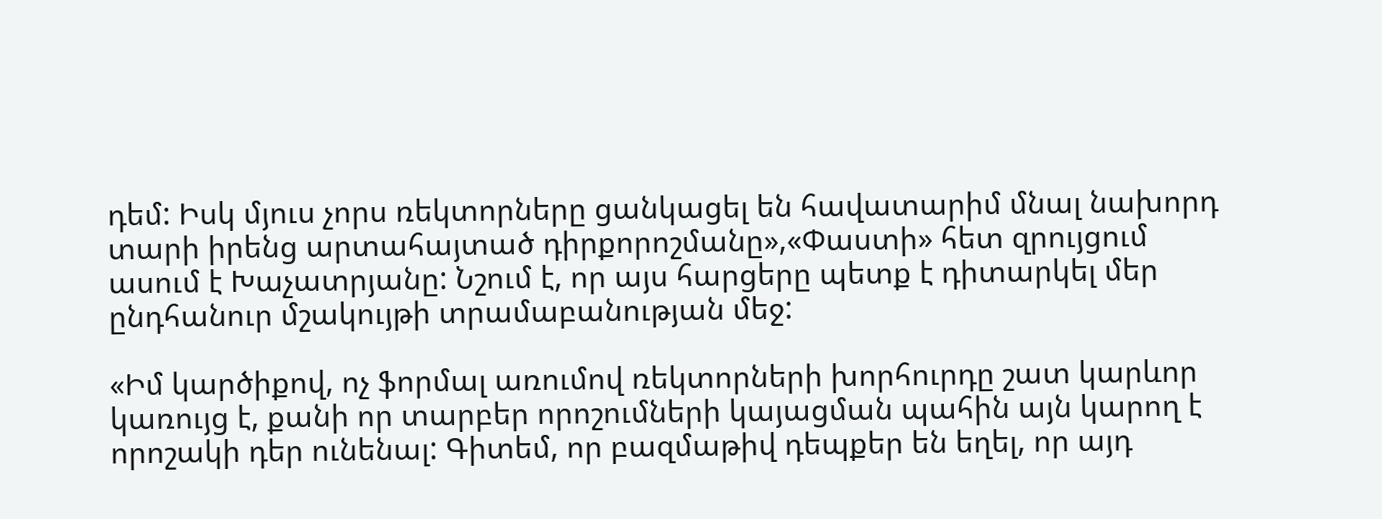դեմ: Իսկ մյուս չորս ռեկտորները ցանկացել են հավատարիմ մնալ նախորդ տարի իրենց արտահայտած դիրքորոշմանը»,«Փաստի» հետ զրույցում ասում է Խաչատրյանը: Նշում է, որ այս հարցերը պետք է դիտարկել մեր ընդհանուր մշակույթի տրամաբանության մեջ:

«Իմ կարծիքով, ոչ ֆորմալ առումով ռեկտորների խորհուրդը շատ կարևոր կառույց է, քանի որ տարբեր որոշումների կայացման պահին այն կարող է որոշակի դեր ունենալ: Գիտեմ, որ բազմաթիվ դեպքեր են եղել, որ այդ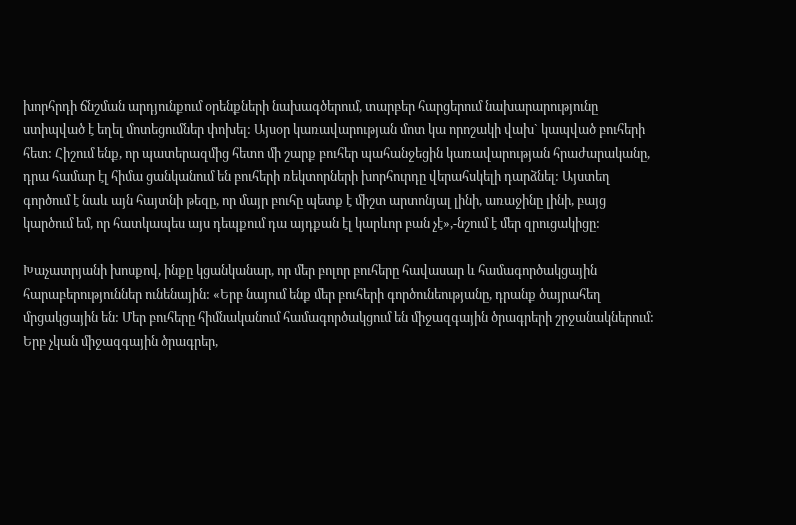խորհրդի ճնշման արդյունքում օրենքների նախագծերում, տարբեր հարցերում նախարարությունը ստիպված է եղել մոտեցումներ փոխել: Այսօր կառավարության մոտ կա որոշակի վախ` կապված բուհերի հետ: Հիշում ենք, որ պատերազմից հետո մի շարք բուհեր պահանջեցին կառավարության հրաժարականը, դրա համար էլ հիմա ցանկանում են բուհերի ռեկտորների խորհուրդը վերահսկելի դարձնել: Այստեղ գործում է նաև այն հայտնի թեզը, որ մայր բուհը պետք է միշտ արտոնյալ լինի, առաջինը լինի, բայց կարծում եմ, որ հատկապես այս դեպքում դա այդքան էլ կարևոր բան չէ»,-նշում է մեր զրուցակիցը:

Խաչատրյանի խոսքով, ինքը կցանկանար, որ մեր բոլոր բուհերը հավասար և համագործակցային հարաբերություններ ունենային: «Երբ նայում ենք մեր բուհերի գործունեությանը, դրանք ծայրահեղ մրցակցային են: Մեր բուհերը հիմնականում համագործակցում են միջազգային ծրագրերի շրջանակներում: Երբ չկան միջազգային ծրագրեր,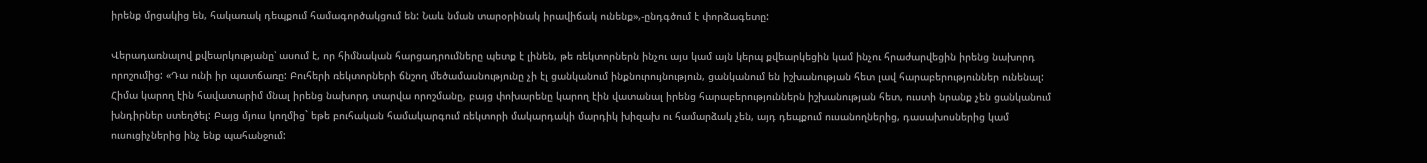իրենք մրցակից են, հակառակ դեպքում համագործակցում են: Նաև նման տարօրինակ իրավիճակ ունենք»,-ընդգծում է փորձագետը:

Վերադառնալով քվեարկությանը՝ ասում է, որ հիմնական հարցադրումները պետք է լինեն, թե ռեկտորներն ինչու այս կամ այն կերպ քվեարկեցին կամ ինչու հրաժարվեցին իրենց նախորդ որոշումից: «Դա ունի իր պատճառը: Բուհերի ռեկտորների ճնշող մեծամասնությունը չի էլ ցանկանում ինքնուրույնություն, ցանկանում են իշխանության հետ լավ հարաբերություններ ունենալ: Հիմա կարող էին հավատարիմ մնալ իրենց նախորդ տարվա որոշմանը, բայց փոխարենը կարող էին վատանալ իրենց հարաբերություններն իշխանության հետ, ուստի նրանք չեն ցանկանում խնդիրներ ստեղծել: Բայց մյուս կողմից` եթե բուհական համակարգում ռեկտորի մակարդակի մարդիկ խիզախ ու համարձակ չեն, այդ դեպքում ուսանողներից, դասախոսներից կամ ուսուցիչներից ինչ ենք պահանջում: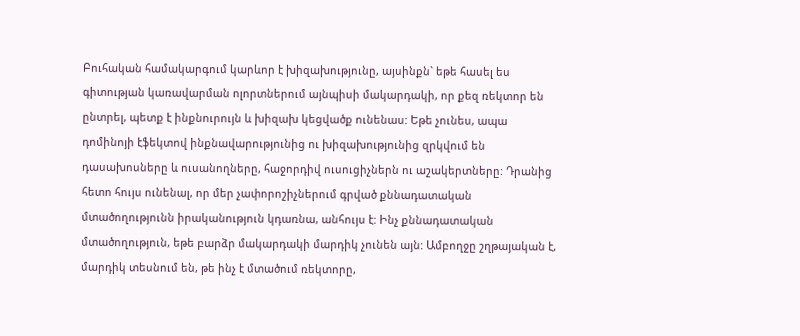Բուհական համակարգում կարևոր է խիզախությունը, այսինքն` եթե հասել ես գիտության կառավարման ոլորտներում այնպիսի մակարդակի, որ քեզ ռեկտոր են ընտրել, պետք է ինքնուրույն և խիզախ կեցվածք ունենաս: Եթե չունես, ապա դոմինոյի էֆեկտով ինքնավարությունից ու խիզախությունից զրկվում են դասախոսները և ուսանողները, հաջորդիվ ուսուցիչներն ու աշակերտները: Դրանից հետո հույս ունենալ, որ մեր չափորոշիչներում գրված քննադատական մտածողությունն իրականություն կդառնա, անհույս է: Ինչ քննադատական մտածողություն, եթե բարձր մակարդակի մարդիկ չունեն այն: Ամբողջը շղթայական է, մարդիկ տեսնում են, թե ինչ է մտածում ռեկտորը,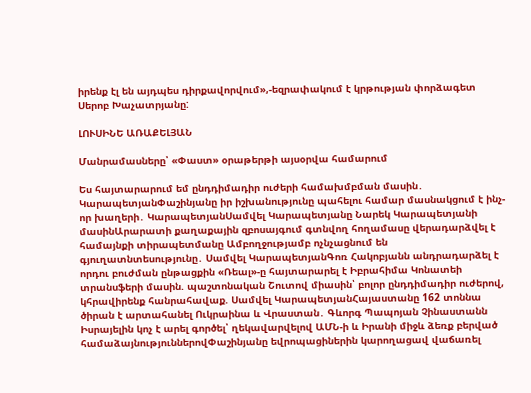իրենք էլ են այդպես դիրքավորվում»,-եզրափակում է կրթության փորձագետ Սերոբ Խաչատրյանը:

ԼՈՒՍԻՆԵ ԱՌԱՔԵԼՅԱՆ

Մանրամասները՝ «Փաստ» օրաթերթի այսօրվա համարում

Ես հայտարարում եմ ընդդիմադիր ուժերի համախմբման մասին․ ԿարապետյանՓաշինյանը իր իշխանությունը պահելու համար մասնակցում է ինչ-որ խաղերի․ ԿարապետյանՍամվել Կարապետյանը Նարեկ Կարապետյանի մասինԱրարատի քաղաքային զբոսայգում գտնվող հողամասը վերադարձվել է համայնքի տիրապետմանը Ամբողջությամբ ոչնչացնում են գյուղատնտեսությունը․ Սամվել ԿարապետյանԳոռ Հակոբյանն անդրադարձել է որդու բուժման ընթացքին «Ռեալ»-ը հայտարարել է Իբրահիմա Կոնատեի տրանսֆերի մասին. պաշտոնական Շուտով միասին՝ բոլոր ընդդիմադիր ուժերով, կհրավիրենք հանրահավաք. Սամվել ԿարապետյանՀայաստանը 162 տոննա ծիրան է արտահանել Ուկրաինա և Վրաստան․ Գևորգ Պապոյան Չինաստանն Իսրայելին կոչ է արել գործել՝ ղեկավարվելով ԱՄՆ-ի և Իրանի միջև ձեռք բերված համաձայնություններովՓաշինյանը եվրոպացիներին կարողացավ վաճառել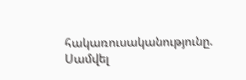հակառուսականությունը. Սամվել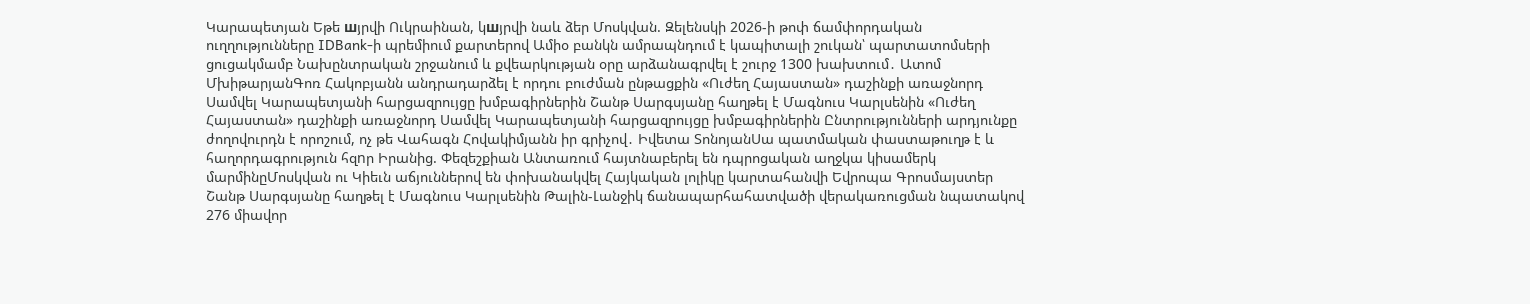Կարապետյան Եթե шյրվի Ուկրաինան, կшյրվի նաև ձեր Մոսկվան. Զելենսկի 2026-ի թոփ ճամփորդական ուղղությունները IDBank-ի պրեմիում քարտերով Ամիօ բանկն ամրապնդում է կապիտալի շուկան՝ պարտատոմսերի ցուցակմամբ Նախընտրական շրջանում և քվեարկության օրը արձանագրվել է շուրջ 1300 խախտում․ Ատոմ ՄխիթարյանԳոռ Հակոբյանն անդրադարձել է որդու բուժման ընթացքին «Ուժեղ Հայաստան» դաշինքի առաջնորդ Սամվել Կարապետյանի հարցազրույցը խմբագիրներին Շանթ Սարգսյանը հաղթել է Մագնուս Կարլսենին «Ուժեղ Հայաստան» դաշինքի առաջնորդ Սամվել Կարապետյանի հարցազրույցը խմբագիրներին Ընտրությունների արդյունքը ժողովուրդն է որոշում, ոչ թե Վահագն Հովակիմյանն իր գրիչով․ Իվետա ՏոնոյանՍա պատմական փաստաթուղթ է և հաղորդագրություն հզnր Իրանից. Փեզեշքիան Անտառում հայտնաբերել են դպրոցական աղջկա կիսամերկ մարմինըՄոսկվան ու Կիեւն աճյուններով են փոխանակվել Հայկական լոլիկը կարտահանվի Եվրոպա Գրոսմայստեր Շանթ Սարգսյանը հաղթել է Մագնուս Կարլսենին Թալին-Լանջիկ ճանապարհահատվածի վերակառուցման նպատակով 276 միավոր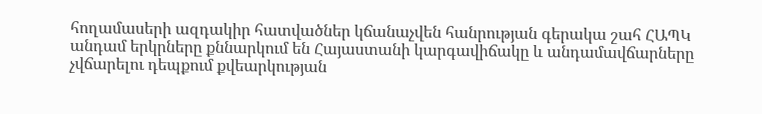հողամասերի ազդակիր հատվածներ կճանաչվեն հանրության գերակա շահ ՀԱՊԿ անդամ երկրները քննարկում են Հայաստանի կարգավիճակը և անդամավճարները չվճարելու դեպքում քվեարկության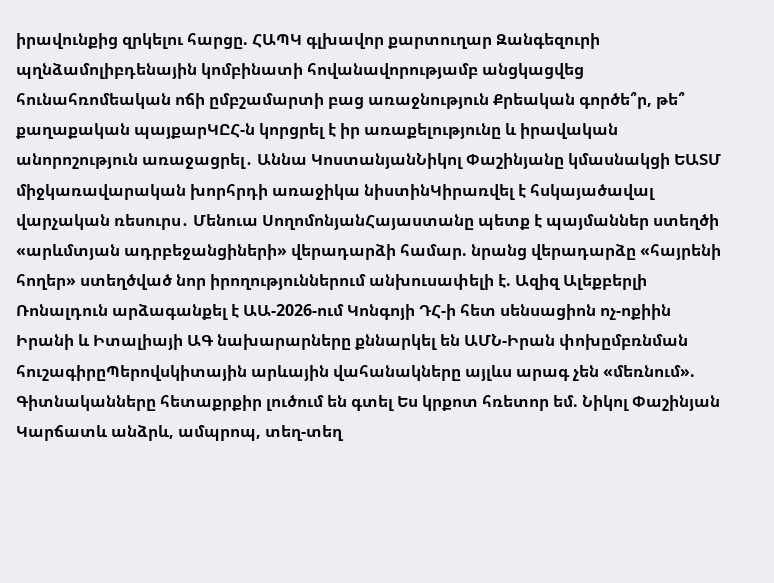իրավունքից զրկելու հարցը. ՀԱՊԿ գլխավոր քարտուղար Զանգեզուրի պղնձամոլիբդենային կոմբինատի հովանավորությամբ անցկացվեց հունահռոմեական ոճի ըմբշամարտի բաց առաջնություն Քրեական գործե՞ր, թե՞ քաղաքական պայքարԿԸՀ-ն կորցրել է իր առաքելությունը և իրավական անորոշություն առաջացրել․ Աննա ԿոստանյանՆիկոլ Փաշինյանը կմասնակցի ԵԱՏՄ միջկառավարական խորհրդի առաջիկա նիստինԿիրառվել է հսկայածավալ վարչական ռեսուրս․ Մենուա ՍողոմոնյանՀայաստանը պետք է պայմաններ ստեղծի «արևմտյան ադրբեջանցիների» վերադարձի համար. նրանց վերադարձը «հայրենի հողեր» ստեղծված նոր իրողություններում անխուսափելի է. Ազիզ Ալեքբերլի Ռոնալդուն արձագանքել է ԱԱ-2026-ում Կոնգոյի ԴՀ-ի հետ սենսացիոն ոչ-ոքիին Իրանի և Իտալիայի ԱԳ նախարարները քննարկել են ԱՄՆ-Իրան փոխըմբռնման հուշագիրըՊերովսկիտային արևային վահանակները այլևս արագ չեն «մեռնում». Գիտնականները հետաքրքիր լուծում են գտել Ես կրքոտ հռետոր եմ. Նիկոլ Փաշինյան Կարճատև անձրև, ամպրոպ, տեղ-տեղ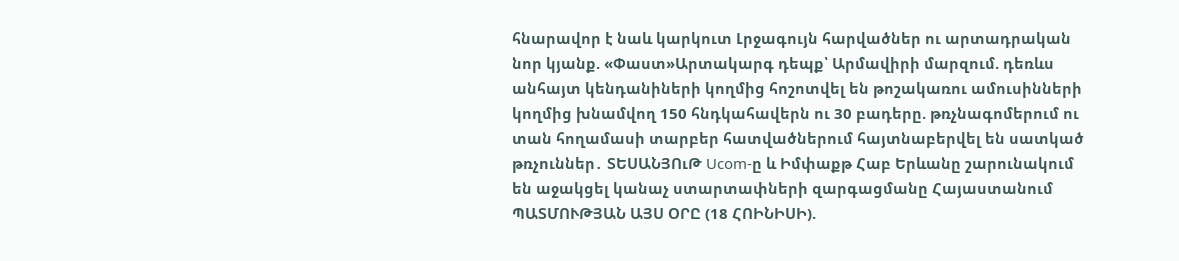հնարավոր է նաև կարկուտ Լրջագույն հարվածներ ու արտադրական նոր կյանք. «Փաստ»Արտակարգ դեպք՝ Արմավիրի մարզում. դեռևս անհայտ կենդանիների կողմից հոշոտվել են թոշակառու ամուսինների կողմից խնամվող 150 հնդկահավերն ու 30 բադերը. թռչնագոմերում ու տան հողամասի տարբեր հատվածներում հայտնաբերվել են սատկած թռչուններ․ ՏԵՍԱՆՅՈւԹ Ucom-ը և Իմփաքթ Հաբ Երևանը շարունակում են աջակցել կանաչ ստարտափների զարգացմանը Հայաստանում ՊԱՏՄՈՒԹՅԱՆ ԱՅՍ ՕՐԸ (18 ՀՈԻՆԻՍԻ).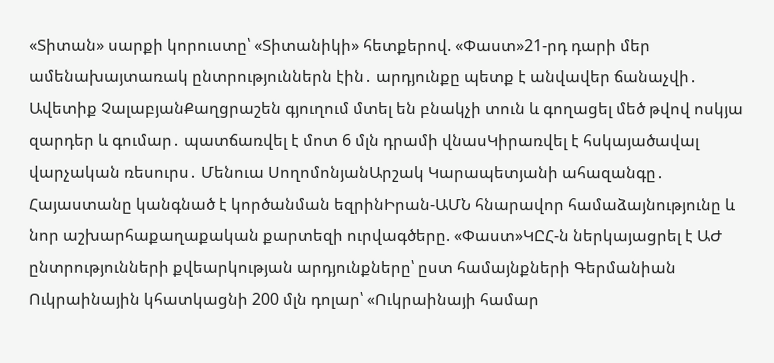«Տիտան» սարքի կորուստը՝ «Տիտանիկի» հետքերով. «Փաստ»21-րդ դարի մեր ամենախայտառակ ընտրություններն էին․ արդյունքը պետք է անվավեր ճանաչվի․ Ավետիք ՉալաբյանՔաղցրաշեն գյուղում մտել են բնակչի տուն և գողացել մեծ թվով ոսկյա զարդեր և գումար․ պատճառվել է մոտ 6 մլն դրամի վնասԿիրառվել է հսկայածավալ վարչական ռեսուրս․ Մենուա ՍողոմոնյանԱրշակ Կարապետյանի ահազանգը․ Հայաստանը կանգնած է կործանման եզրինԻրան-ԱՄՆ հնարավոր համաձայնությունը և նոր աշխարհաքաղաքական քարտեզի ուրվագծերը. «Փաստ»ԿԸՀ-ն ներկայացրել է ԱԺ ընտրությունների քվեարկության արդյունքները՝ ըստ համայնքների Գերմանիան Ուկրաինային կհատկացնի 200 մլն դոլար՝ «Ուկրաինայի համար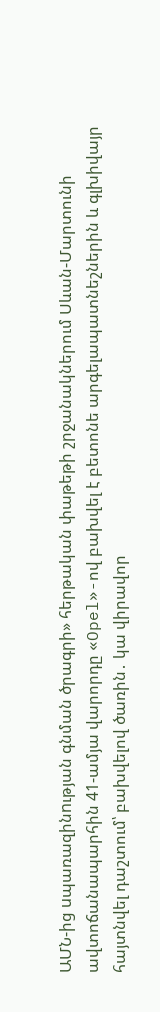ԱՄՆ-ից uպառազինnւթյան գնման ծրագրի» հերթական փաթեթի շրջանակներում Սևան-Մարտունի ավտոճանապարհին 41-ամյա վարորդը «Opel»-ով բախվել է բետոնե արգելապատնեշներին և գլխիվայր հայտնվել դաշտում՝ բախվելով ծառին․ կա վիրավոր